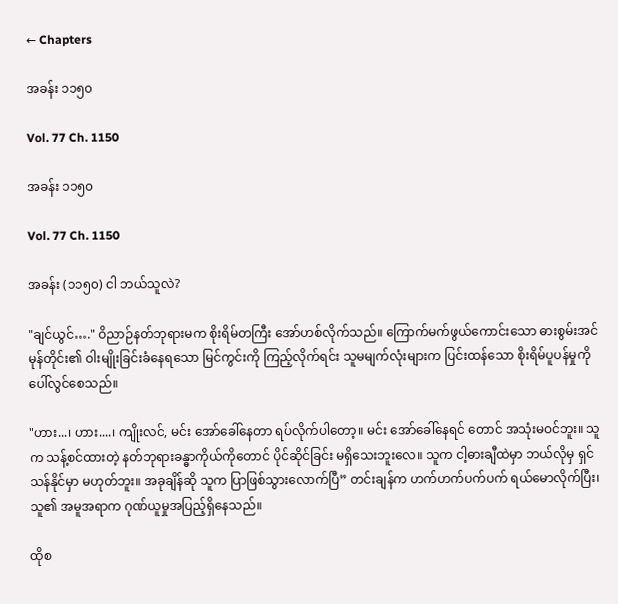← Chapters

အခန်း ၁၁၅၀

Vol. 77 Ch. 1150

အခန်း ၁၁၅၀

Vol. 77 Ch. 1150

အခန်း (၁၁၅၀) ငါ ဘယ်သူလဲ?

"ချင်ယွင်…." ဝိညာဉ်နတ်ဘုရားမက စိုးရိမ်တကြီး အော်ဟစ်လိုက်သည်။ ကြောက်မက်ဖွယ်ကောင်းသော ဓားစွမ်းအင်မုန်တိုင်း၏ ဝါးမျိုးခြင်းခံနေရသော မြင်ကွင်းကို ကြည့်လိုက်ရင်း သူမမျက်လုံးများက ပြင်းထန်သော စိုးရိမ်ပူပန်မှုကို ပေါ်လွင်စေသည်။

"ဟား...၊ ဟား....၊ ကျိုးလင်, မင်း အော်ခေါ်နေတာ ရပ်လိုက်ပါတော့။ မင်း အော်ခေါ်နေရင် တောင် အသုံးမဝင်ဘူး။ သူက သန့်စင်ထားတဲ့ နတ်ဘုရားခန္ဓာကိုယ်ကိုတောင် ပိုင်ဆိုင်ခြင်း မရှိသေးဘူးလေ။ သူက ငါ့ဓားချီထဲမှာ ဘယ်လိုမှ ရှင်သန်နိုင်မှာ မဟုတ်ဘူး။ အခုချိန်ဆို သူက ပြာဖြစ်သွားလောက်ပြီ” တင်းချန်က ဟက်ဟက်ပက်ပက် ရယ်မောလိုက်ပြီး၊ သူ၏ အမူအရာက ဂုဏ်ယူမှုအပြည့်ရှိနေသည်။

ထိုစ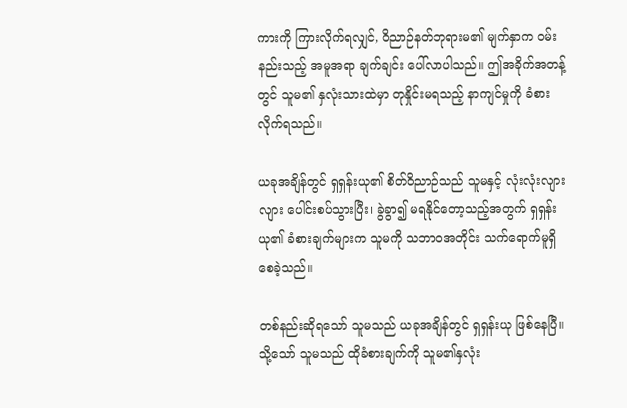ကားကို ကြားလိုက်ရလျှင်, ဝိညာဉ်နတ်ဘုရားမ၏ မျက်နှာက ဝမ်းနည်းသည့် အမူအရာ ချက်ချင်း ပေါ်လာပါသည်။ ဤအခိုက်အတန့်တွင် သူမ၏ နှလုံးသားထဲမှာ တုနှိုင်းမရသည့် နာကျင်မှုကို ခံစားလိုက်ရသည်။

ယခုအချိန်တွင် ရှရှန်းယု၏ စိတ်ဝိညာဉ်သည် သူမနှင့် လုံးလုံးလျားလျား ပေါင်းစပ်သွားပြီး၊ ခွဲခွာ၍ မရနိုင်တော့သည့်အတွက် ရှရှန်းယု၏ ခံစားချက်များက သူမကို သဘာဝအတိုင်း သက်ရောက်မူရှိစေခဲ့သည်။

တစ်နည်းဆိုရသော် သူမသည် ယခုအချိန်တွင် ရှရှန်းယု ဖြစ်နေပြီ။ သို့သော် သူမသည် ထိုခံစားချက်ကို သူမ၏နှလုံး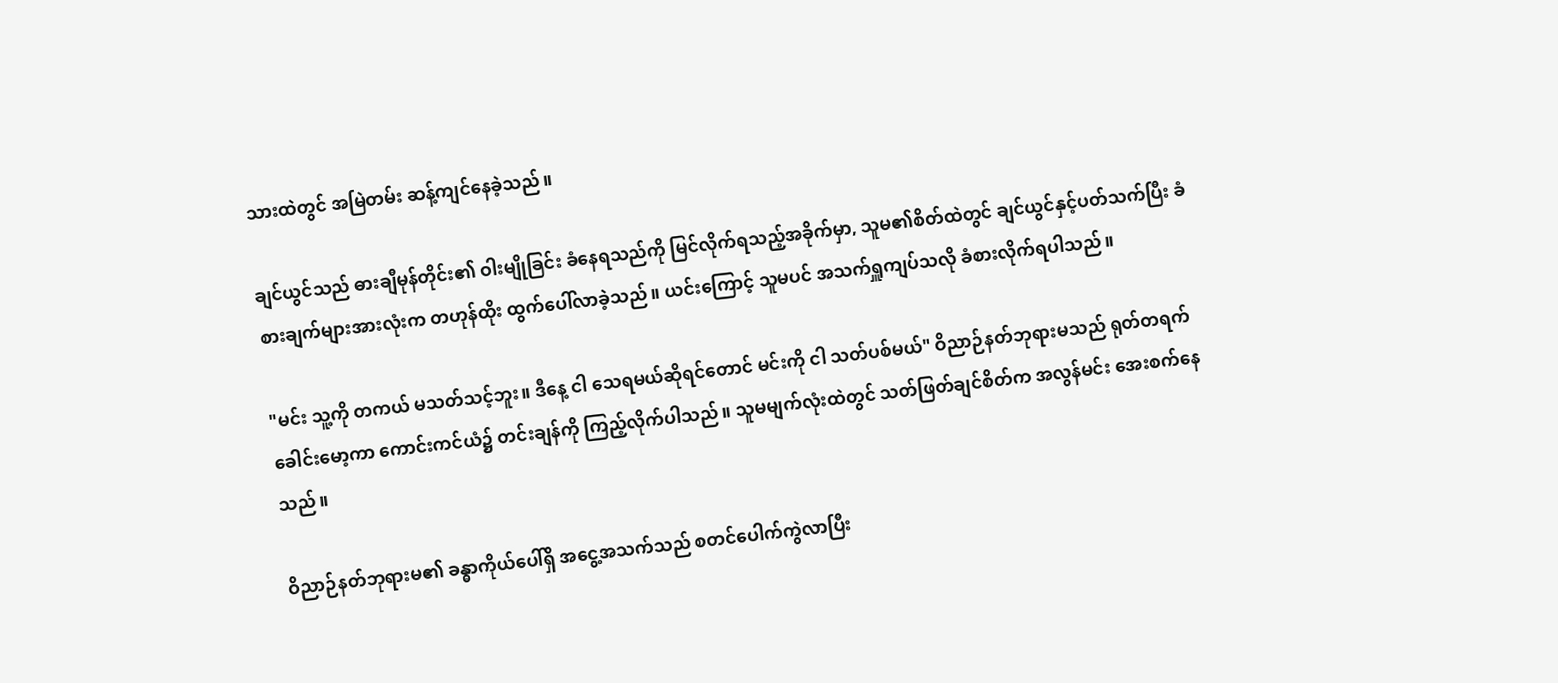သားထဲတွင် အမြဲတမ်း ဆန့်ကျင်နေခဲ့သည်။

ချင်ယွင်သည် ဓားချီမုန်တိုင်း၏ ဝါးမျိုခြင်း ခံနေရသည်ကို မြင်လိုက်ရသည့်အခိုက်မှာ, သူမ၏စိတ်ထဲတွင် ချင်ယွင်နှင့်ပတ်သက်ပြီး ခံစားချက်များအားလုံးက တဟုန်ထိုး ထွက်ပေါ်လာခဲ့သည်။ ယင်းကြောင့် သူမပင် အသက်ရှူကျပ်သလို ခံစားလိုက်ရပါသည်။

"မင်း သူ့ကို တကယ် မသတ်သင့်ဘူး။ ဒီနေ့ ငါ သေရမယ်ဆိုရင်တောင် မင်းကို ငါ သတ်ပစ်မယ်" ဝိညာဉ်နတ်ဘုရားမသည် ရုတ်တရက် ခေါင်းမော့ကာ ကောင်းကင်ယံ၌ တင်းချန်ကို ကြည့်လိုက်ပါသည်။ သူမမျက်လုံးထဲတွင် သတ်ဖြတ်ချင်စိတ်က အလွန်မင်း အေးစက်နေသည်။

ဝိညာဉ်နတ်ဘုရားမ၏ ခန္ဓာကိုယ်ပေါ်ရှိ အငွေ့အသက်သည် စတင်ပေါက်ကွဲလာပြီး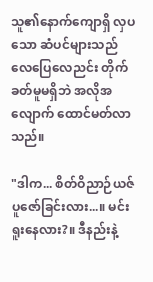သူ၏နောက်ကျောရှိ လှပသော ဆံပင်များသည် လေပြေလေညင်း တိုက်ခတ်မူမရှိဘဲ အလိုအလျောက် ထောင်မတ်လာသည်။

"ဒါက... စိတ်ဝိညာဉ်ယဇ်ပူဇော်ခြင်းလား...။ မင်း ရူးနေလား?။ ဒီနည်းနဲ့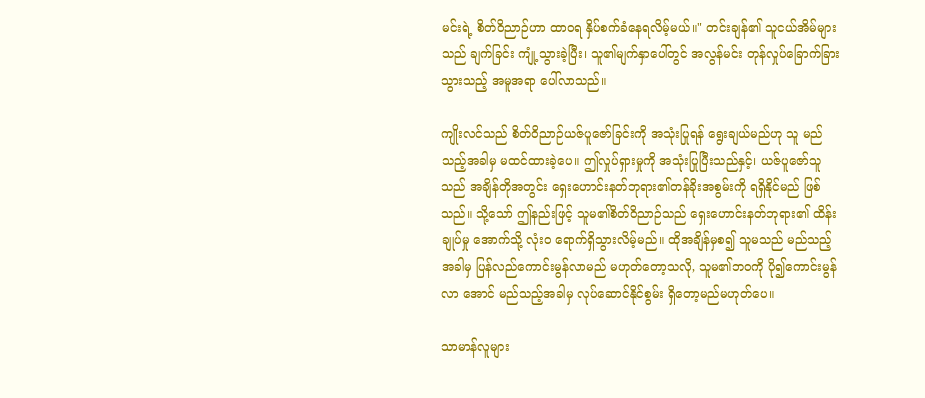မင်းရဲ့ စိတ်ဝိညာဉ်ဟာ ထာဝရ နှိပ်စက်ခံနေရလိမ့်မယ်။" တင်းချန်၏ သူငယ်အိမ်များသည် ချက်ခြင်း ကျုံ့သွားခဲ့ပြီး၊ သူ၏မျက်နှာပေါ်တွင် အလွန်မင်း တုန်လှုပ်ခြောက်ခြားသွားသည့် အမူအရာ ပေါ်လာသည်။

ကျိုးလင်သည် စိတ်ဝိညာဉ်ယဇ်ပူဇော်ခြင်းကို အသုံးပြုရန် ရွေးချယ်မည်ဟု သူ မည်သည့်အခါမှ မထင်ထားခဲ့ပေ။ ဤလှုပ်ရှားမှုကို အသုံးပြုပြီးသည်နှင့်၊ ယဇ်ပူဇော်သူ သည် အချိန်တိုအတွင်း ရှေးဟောင်းနတ်ဘုရား၏တန်ခိုးအစွမ်းကို ရရှိနိုင်မည် ဖြစ်သည်။ သို့သော် ဤနည်းဖြင့် သူမ၏စိတ်ဝိညာဉ်သည် ရှေးဟောင်းနတ်ဘုရား၏ ထိန်းချုပ်မှု အောက်သို့ လုံးဝ ရောက်ရှိသွားလိမ့်မည်။ ထိုအချိန်မှစ၍ သူမသည် မည်သည့်အခါမှ ပြန်လည်ကောင်းမွန်လာမည် မဟုတ်တော့သလို, သူမ၏ဘဝကို ပို၍ကောင်းမွန်လာ အောင် မည်သည့်အခါမှ လုပ်ဆောင်နိုင်စွမ်း ရှိတော့မည်မဟုတ်ပေ။

သာမာန်လူများ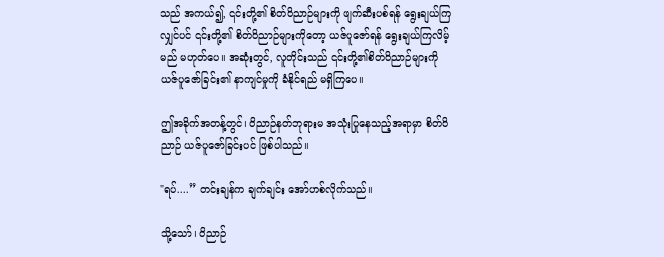သည် အကယ်၍, ၎င်းတို့၏ စိတ်ဝိညာဉ်များကို ဖျက်ဆီးပစ်ရန် ရွေးချယ်ကြ လျှင်ပင် ၎င်းတို့၏ စိတ်ဝိညာဉ်များကိုတော့ ယဇ်ပူဇော်ရန် ရွေးချယ်ကြလိမ့်မည် မဟုတ်ပေ။ အဆုံးတွင်, လူတိုင်းသည် ၎င်းတို့၏စိတ်ဝိညာဉ်များကို ယဇ်ပူဇော်ခြင်း၏ နာကျင်မှုကို ခံနိုင်ရည် မရှိကြပေ။

ဤအခိုက်အတန့်တွင်၊ ဝိညာဉ်နတ်ဘုရားမ အသုံးပြုနေသည့်အရာမှာ စိတ်ဝိညာဉ် ယဇ်ပူဇော်ခြင်းပင် ဖြစ်ပါသည်။

"ရပ်....” တင်းချန်က ချက်ချင်း အော်ဟစ်လိုက်သည်။

သို့သော်၊ ဝိညာဉ်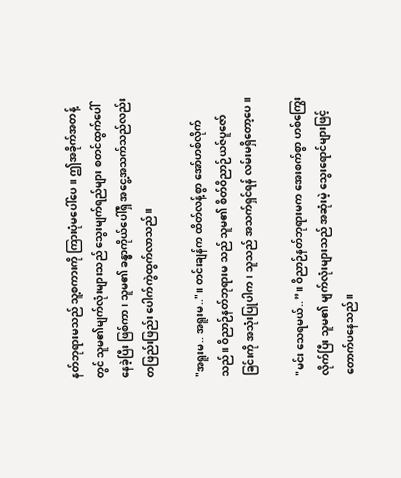နတ်ဘုရားမသည် သူ့စကားကို ကြားပုံမပေါ်ပေ။ ဤအခိုက်အတန့်တွင် သူမ၏မျက်လုံးများသည် သွေးမျက်ရည်များ စတင်ထွက်ပေါ်နေခဲ့ပြီး ဖြစ်ကာ၊ သူမ၏ ခန္ဓာကိုယ်ပေါ်ရှိ အငွေ့အသက်သည်လည်း တဖြည်းဖြည်း ပေါက်ကွဲထွက်လာသည်။

"အရူးမ.. အရူးမ.."။ တင်းချန်က ထိတ်လန့်စွာ အော်ဟစ်လိုက်သည်။ ဝိညာဉ်နတ်ဘုရားမ သည် သူမ၏ စိတ်ဝိညာဉ်ယဇ်ပူဇော်ခြင်းကို အသုံးပြုပါက၊ သူသည် အသက်ရှင်ရန် လမ်းမရှိတော့ပေ။

"မင်း သေရမယ်..”။ ဝိညာဉ်နတ်ဘုရားမက အေးစက်စွာ ဟစ်ကြွေးလိုက်ပြီး သူမ၏ မျက်လုံးများသည် အဆုံးမဲ့ သွေးရောင်များဖြင့် တောက်ပနေသည်။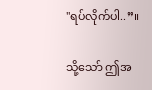"ရပ်လိုက်ပါ..”။

သို့သော် ဤအ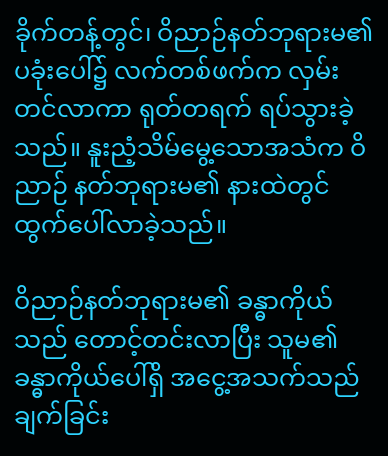ခိုက်တန့်တွင်၊ ဝိညာဉ်နတ်ဘုရားမ၏ ပခုံးပေါ်၌ လက်တစ်ဖက်က လှမ်းတင်လာကာ ရုတ်တရက် ရပ်သွားခဲ့သည်။ နူးညံ့သိမ်မွေ့သောအသံက ဝိညာဉ် နတ်ဘုရားမ၏ နားထဲတွင် ထွက်ပေါ်လာခဲ့သည်။

ဝိညာဉ်နတ်ဘုရားမ၏ ခန္ဓာကိုယ်သည် တောင့်တင်းလာပြီး သူမ၏ ခန္ဓာကိုယ်ပေါ်ရှိ အငွေ့အသက်သည် ချက်ခြင်း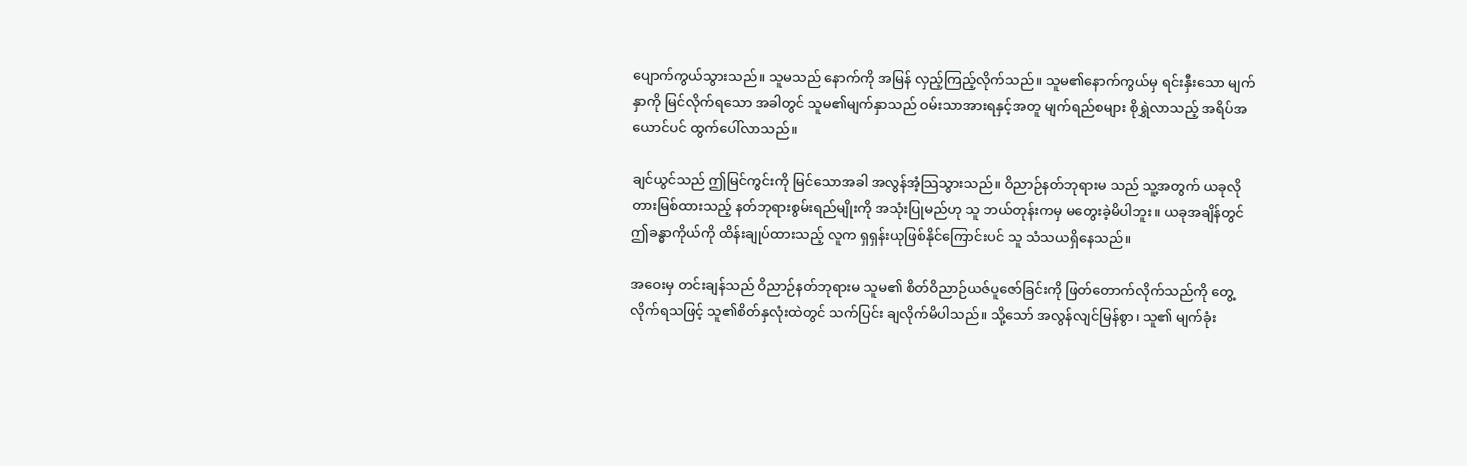ပျောက်ကွယ်သွားသည်။ သူမသည် နောက်ကို အမြန် လှည့်ကြည့်လိုက်သည်။ သူမ၏နောက်ကွယ်မှ ရင်းနှီးသော မျက်နှာကို မြင်လိုက်ရသော အခါတွင် သူမ၏မျက်နှာသည် ဝမ်းသာအားရနှင့်အတူ မျက်ရည်စများ စိုရွှဲလာသည့် အရိပ်အယောင်ပင် ထွက်ပေါ်လာသည်။

ချင်ယွင်သည် ဤမြင်ကွင်းကို မြင်သောအခါ အလွန်အံ့သြသွားသည်။ ဝိညာဉ်နတ်ဘုရားမ သည် သူ့အတွက် ယခုလိုတားမြစ်ထားသည့် နတ်ဘုရားစွမ်းရည်မျိုးကို အသုံးပြုမည်ဟု သူ ဘယ်တုန်းကမှ မတွေးခဲ့မိပါဘူး။ ယခုအချိန်တွင် ဤခန္ဓာကိုယ်ကို ထိန်းချုပ်ထားသည့် လူက ရှရှန်းယုဖြစ်နိုင်ကြောင်းပင် သူ သံသယရှိနေသည်။

အဝေးမှ တင်းချန်သည် ဝိညာဉ်နတ်ဘုရားမ သူမ၏ စိတ်ဝိညာဉ်ယဇ်ပူဇော်ခြင်းကို ဖြတ်တောက်လိုက်သည်ကို တွေ့လိုက်ရသဖြင့် သူ၏စိတ်နှလုံးထဲတွင် သက်ပြင်း ချလိုက်မိပါသည်။ သို့သော် အလွန်လျင်မြန်စွာ၊ သူ၏ မျက်ခုံး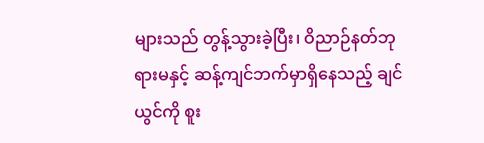များသည် တွန့်သွားခဲ့ပြီး၊ ဝိညာဉ်နတ်ဘုရားမနှင့် ဆန့်ကျင်ဘက်မှာရှိနေသည့် ချင်ယွင်ကို စူး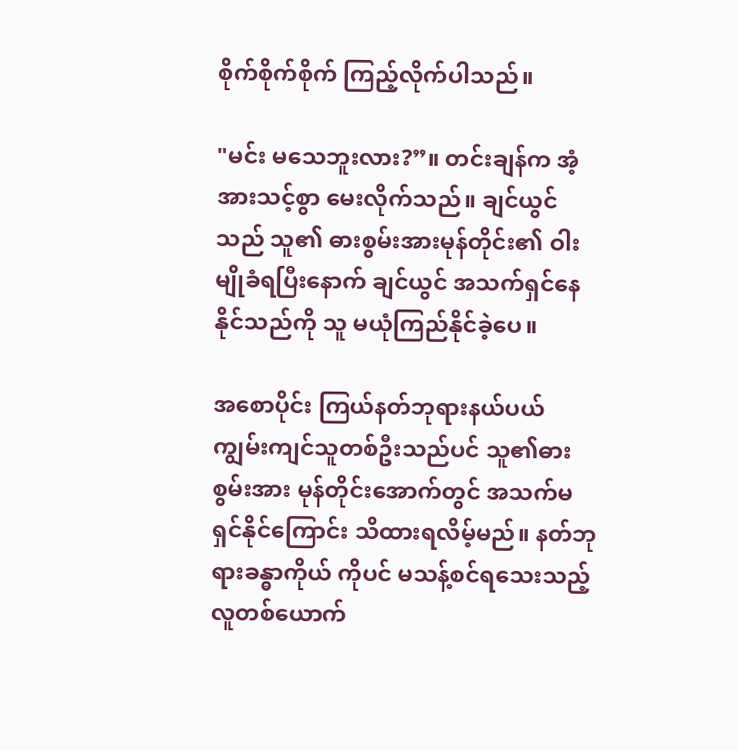စိုက်စိုက်စိုက် ကြည့်လိုက်ပါသည်။

"မင်း မသေဘူးလား?”။ တင်းချန်က အံ့အားသင့်စွာ မေးလိုက်သည်။ ချင်ယွင်သည် သူ၏ ဓားစွမ်းအားမုန်တိုင်း၏ ဝါးမျိုခံရပြီးနောက် ချင်ယွင် အသက်ရှင်နေနိုင်သည်ကို သူ မယုံကြည်နိုင်ခဲ့ပေ။

အစောပိုင်း ကြယ်နတ်ဘုရားနယ်ပယ် ကျွမ်းကျင်သူတစ်ဦးသည်ပင် သူ၏ဓားစွမ်းအား မုန်တိုင်းအောက်တွင် အသက်မရှင်နိုင်ကြောင်း သိထားရလိမ့်မည်။ နတ်ဘုရားခန္ဓာကိုယ် ကိုပင် မသန့်စင်ရသေးသည့်လူတစ်ယောက်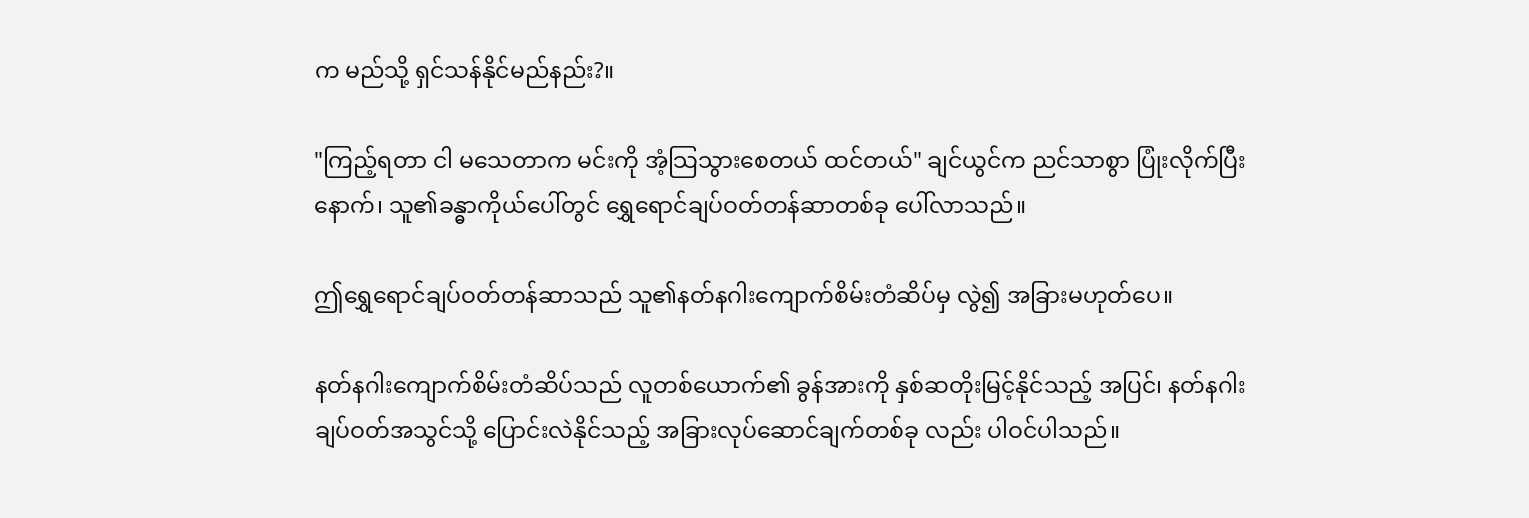က မည်သို့ ရှင်သန်နိုင်မည်နည်း?။

"ကြည့်ရတာ ငါ မသေတာက မင်းကို အံ့သြသွားစေတယ် ထင်တယ်" ချင်ယွင်က ညင်သာစွာ ပြုံးလိုက်ပြီးနောက်၊ သူ၏ခန္ဓာကိုယ်ပေါ်တွင် ရွှေရောင်ချပ်ဝတ်တန်ဆာတစ်ခု ပေါ်လာသည်။

ဤရွှေရောင်ချပ်ဝတ်တန်ဆာသည် သူ၏နတ်နဂါးကျောက်စိမ်းတံဆိပ်မှ လွဲ၍ အခြားမဟုတ်ပေ။

နတ်နဂါးကျောက်စိမ်းတံဆိပ်သည် လူတစ်ယောက်၏ ခွန်အားကို နှစ်ဆတိုးမြင့်နိုင်သည့် အပြင်၊ နတ်နဂါးချပ်ဝတ်အသွင်သို့ ပြောင်းလဲနိုင်သည့် အခြားလုပ်ဆောင်ချက်တစ်ခု လည်း ပါဝင်ပါသည်။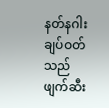နတ်နဂါးချပ်ဝတ်သည် ဖျက်ဆီး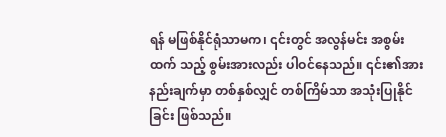ရန် မဖြစ်နိုင်ရုံသာမက၊ ၎င်းတွင် အလွန်မင်း အစွမ်းထက် သည့် စွမ်းအားလည်း ပါဝင်နေသည်။ ၎င်း၏အားနည်းချက်မှာ တစ်နှစ်လျှင် တစ်ကြိမ်သာ အသုံးပြုနိုင်ခြင်း ဖြစ်သည်။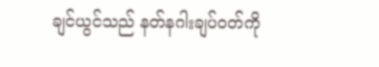ချင်ယွင်သည် နတ်နဂါးချပ်ဝတ်ကို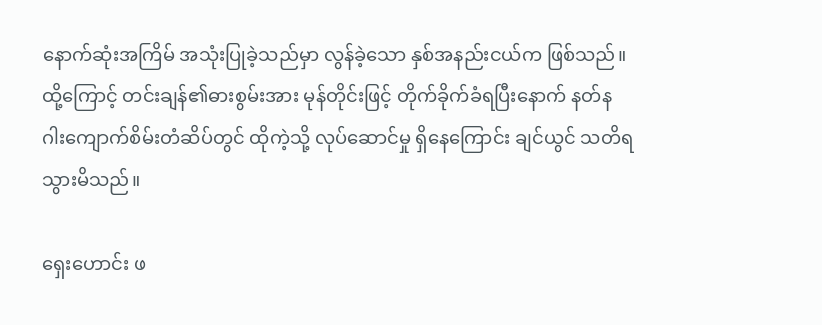နောက်ဆုံးအကြိမ် အသုံးပြုခဲ့သည်မှာ လွန်ခဲ့သော နှစ်အနည်းငယ်က ဖြစ်သည်။ ထို့ကြောင့် တင်းချန်၏ဓားစွမ်းအား မုန်တိုင်းဖြင့် တိုက်ခိုက်ခံရပြီးနောက် နတ်နဂါးကျောက်စိမ်းတံဆိပ်တွင် ထိုကဲ့သို့ လုပ်ဆောင်မှု ရှိနေကြောင်း ချင်ယွင် သတိရသွားမိသည်။

ရှေးဟောင်း ဖ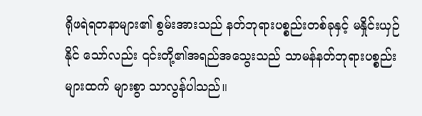ရိုဖရဲရတနာများ၏ စွမ်းအားသည် နတ်ဘုရားပစ္စည်းတစ်ခုနှင့် မနှိုင်းယှဉ်နိုင် သော်လည်း ၎င်းတို့၏အရည်အသွေးသည် သာမန်နတ်ဘုရားပစ္စည်းများထက် များစွာ သာလွန်ပါသည်။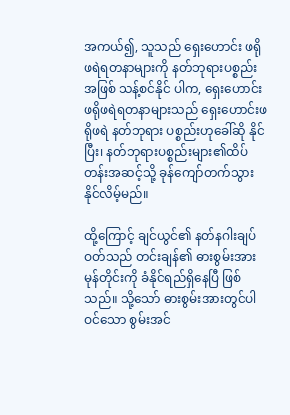အကယ်၍, သူသည် ရှေးဟောင်း ဖရိုဖရဲရတနာများကို နတ်ဘုရားပစ္စည်းအဖြစ် သန့်စင်နိုင် ပါက, ရှေးဟောင်း ဖရိုဖရဲရတနာများသည် ရှေးဟောင်းဖရိုဖရဲ နတ်ဘုရား ပစ္စည်းဟုခေါ်ဆို နိုင်ပြီး၊ နတ်ဘုရားပစ္စည်းများ၏ထိပ်တန်းအဆင့်သို့ ခုန်ကျော်တက်သွားနိုင်လိမ့်မည်။

ထို့ကြောင့် ချင်ယွင်၏ နတ်နဂါးချပ်ဝတ်သည် တင်းချန်၏ ဓားစွမ်းအားမုန်တိုင်းကို ခံနိုင်ရည်ရှိနေပြီ ဖြစ်သည်။ သို့သော် ဓားစွမ်းအားတွင်ပါဝင်သော စွမ်းအင်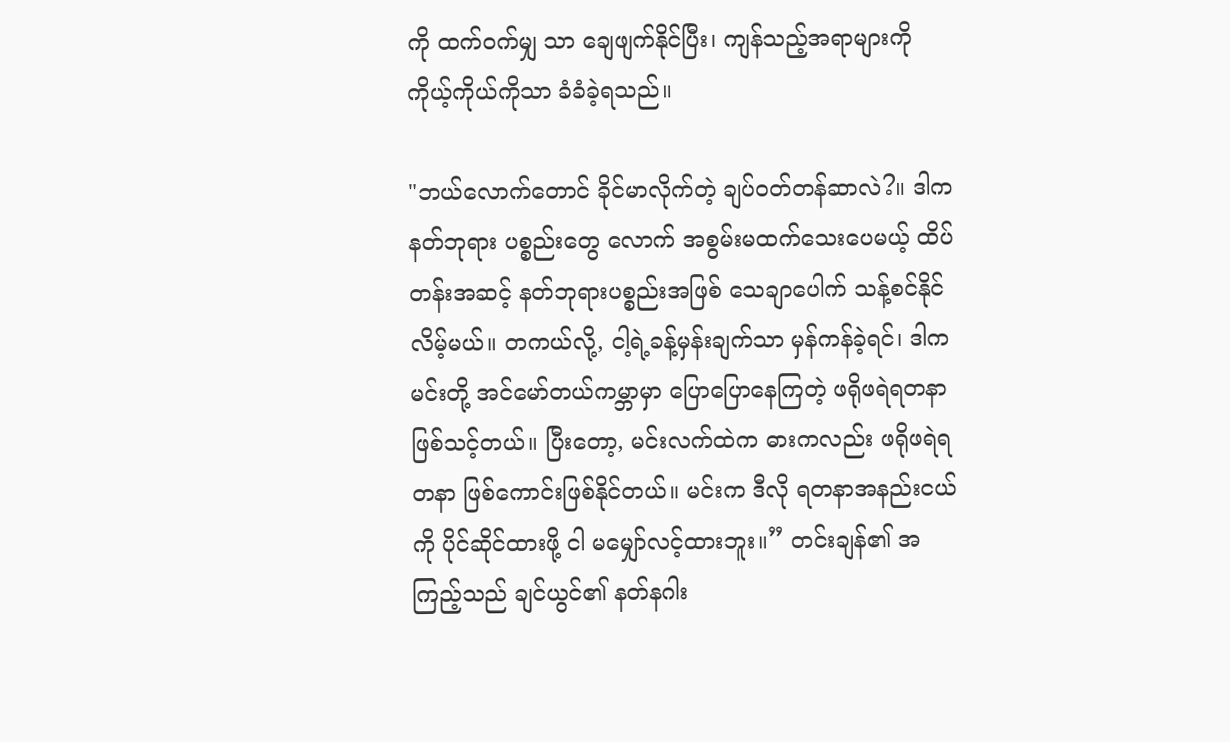ကို ထက်ဝက်မျှ သာ ချေဖျက်နိုင်ပြီး၊ ကျန်သည့်အရာများကို ကိုယ့်ကိုယ်ကိုသာ ခံခံခဲ့ရသည်။

"ဘယ်လောက်တောင် ခိုင်မာလိုက်တဲ့ ချပ်ဝတ်တန်ဆာလဲ?။ ဒါက နတ်ဘုရား ပစ္စည်းတွေ လောက် အစွမ်းမထက်သေးပေမယ့် ထိပ်တန်းအဆင့် နတ်ဘုရားပစ္စည်းအဖြစ် သေချာပေါက် သန့်စင်နိုင်လိမ့်မယ်။ တကယ်လို့, ငါ့ရဲ့ခန့်မှန်းချက်သာ မှန်ကန်ခဲ့ရင်၊ ဒါက မင်းတို့ အင်မော်တယ်ကမ္ဘာမှာ ပြောပြောနေကြတဲ့ ဖရိုဖရဲရတနာ ဖြစ်သင့်တယ်။ ပြီးတော့, မင်းလက်ထဲက ဓားကလည်း ဖရိုဖရဲရတနာ ဖြစ်ကောင်းဖြစ်နိုင်တယ်။ မင်းက ဒီလို ရတနာအနည်းငယ်ကို ပိုင်ဆိုင်ထားဖို့ ငါ မမျှော်လင့်ထားဘူး။” တင်းချန်၏ အကြည့်သည် ချင်ယွင်၏ နတ်နဂါး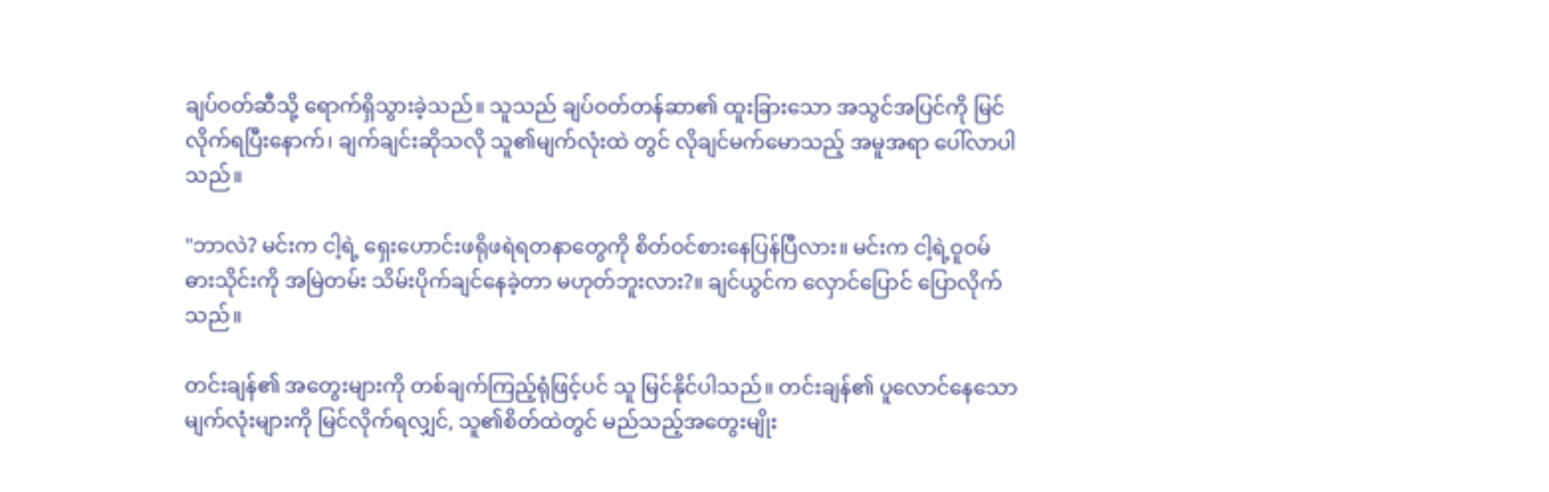ချပ်ဝတ်ဆီသို့ ရောက်ရှိသွားခဲ့သည်။ သူသည် ချပ်ဝတ်တန်ဆာ၏ ထူးခြားသော အသွင်အပြင်ကို မြင်လိုက်ရပြီးနောက်၊ ချက်ချင်းဆိုသလို သူ၏မျက်လုံးထဲ တွင် လိုချင်မက်မောသည့် အမူအရာ ပေါ်လာပါသည်။

"ဘာလဲ? မင်းက ငါ့ရဲ့ ရှေးဟောင်းဖရိုဖရဲရတနာတွေကို စိတ်ဝင်စားနေပြန်ပြီလား။ မင်းက ငါ့ရဲ့ဝူဝမ်ဓားသိုင်းကို အမြဲတမ်း သိမ်းပိုက်ချင်နေခဲ့တာ မဟုတ်ဘူးလား?။ ချင်ယွင်က လှောင်ပြောင် ပြောလိုက်သည်။

တင်းချန်၏ အတွေးများကို တစ်ချက်ကြည့်ရုံဖြင့်ပင် သူ မြင်နိုင်ပါသည်။ တင်းချန်၏ ပူလောင်နေသော မျက်လုံးများကို မြင်လိုက်ရလျှင်, သူ၏စိတ်ထဲတွင် မည်သည့်အတွေးမျိုး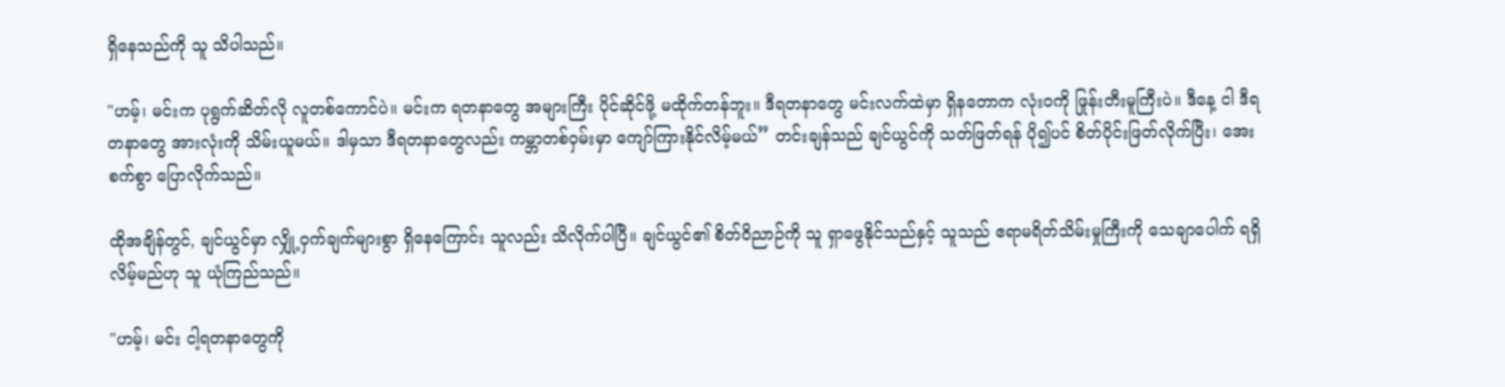ရှိနေသည်ကို သူ သိပါသည်။

"ဟမ့်၊ မင်းက ပုရွက်ဆိတ်လို လူတစ်ကောင်ပဲ။ မင်းက ရတနာတွေ အများကြီး ပိုင်ဆိုင်ဖို့ မထိုက်တန်ဘူး။ ဒီရတနာတွေ မင်းလက်ထဲမှာ ရှိနတောက လုံးဝကို ဖြုန်းတီးမူကြီးပဲ။ ဒီနေ့ ငါ ဒီရတနာတွေ အားလုံးကို သိမ်းယူမယ်။ ဒါမှသာ ဒီရတနာတွေလည်း ကမ္ဘာတစ်ဝှမ်းမှာ ကျော်ကြားနိုင်လိမ့်မယ်” တင်းချန်သည် ချင်ယွင်ကို သတ်ဖြတ်ရန် ပို၍ပင် စိတ်ပိုင်းဖြတ်လိုက်ပြီး၊ အေးစက်စွာ ပြောလိုက်သည်။

ထိုအချိန်တွင်, ချင်ယွင်မှာ လျှို့ဝှက်ချက်များစွာ ရှိနေကြောင်း သူလည်း သိလိုက်ပါပြီ။ ချင်ယွင်၏ စိတ်ဝိညာဉ်ကို သူ ရှာဖွေနိုင်သည်နှင့် သူသည် ဧရာမရိတ်သိမ်းမှုကြီးကို သေချာပေါက် ရရှိလိမ့်မည်ဟု သူ ယုံကြည်သည်။

"ဟမ့်၊ မင်း ငါ့ရတနာတွေကို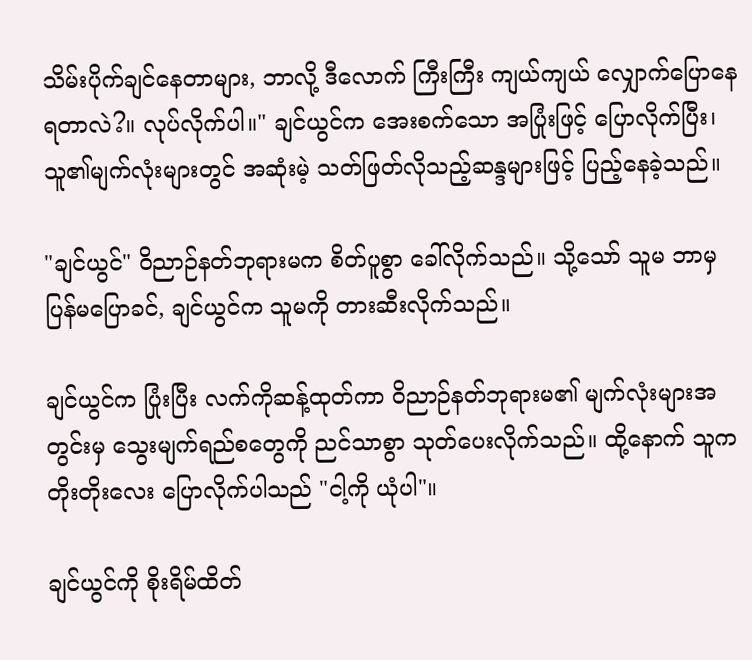သိမ်းပိုက်ချင်နေတာများ, ဘာလို့ ဒီလောက် ကြီးကြီး ကျယ်ကျယ် လျှောက်ပြောနေရတာလဲ?။ လုပ်လိုက်ပါ။" ချင်ယွင်က အေးစက်သော အပြုံးဖြင့် ပြောလိုက်ပြီး၊ သူ၏မျက်လုံးများတွင် အဆုံးမဲ့ သတ်ဖြတ်လိုသည့်ဆန္ဒများဖြင့် ပြည့်နေခဲ့သည်။

"ချင်ယွင်" ဝိညာဉ်နတ်ဘုရားမက စိတ်ပူစွာ ခေါ်လိုက်သည်။ သို့သော် သူမ ဘာမှ ပြန်မပြောခင်, ချင်ယွင်က သူမကို တားဆီးလိုက်သည်။

ချင်ယွင်က ပြုံးပြီး လက်ကိုဆန့်ထုတ်ကာ ဝိညာဉ်နတ်ဘုရားမ၏ မျက်လုံးများအတွင်းမှ သွေးမျက်ရည်စတွေကို ညင်သာစွာ သုတ်ပေးလိုက်သည်။ ထို့နောက် သူက တိုးတိုးလေး ပြောလိုက်ပါသည် "ငါ့ကို ယုံပါ"။

ချင်ယွင်ကို စိုးရိမ်ထိတ်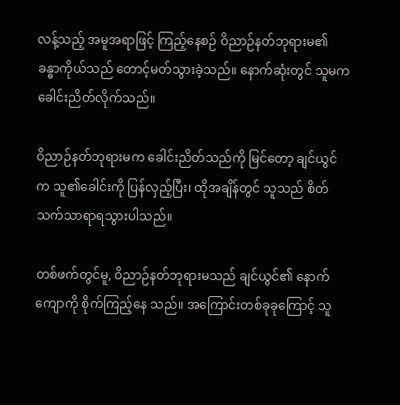လန့်သည့် အမူအရာဖြင့် ကြည့်နေစဉ် ဝိညာဉ်နတ်ဘုရားမ၏ ခန္ဓာကိုယ်သည် တောင့်မတ်သွားခဲ့သည်။ နောက်ဆုံးတွင် သူမက ခေါင်းညိတ်လိုက်သည်။

ဝိညာဉ်နတ်ဘုရားမက ခေါင်းညိတ်သည်ကို မြင်တော့ ချင်ယွင်က သူ၏ခေါင်းကို ပြန်လှည့်ပြီး၊ ထိုအချိန်တွင် သူသည် စိတ်သက်သာရာရသွားပါသည်။

တစ်ဖက်တွင်မူ, ဝိညာဉ်နတ်ဘုရားမသည် ချင်ယွင်၏ နောက်ကျောကို စိုက်ကြည့်နေ သည်။ အကြောင်းတစ်ခုခုကြောင့် သူ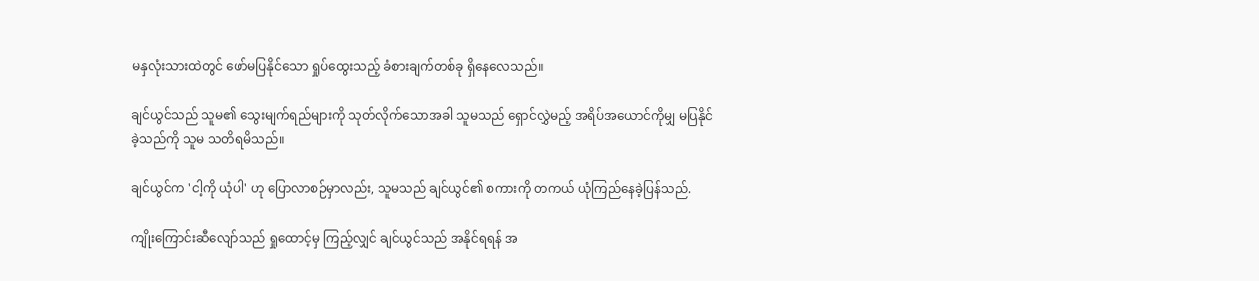မနှလုံးသားထဲတွင် ဖော်မပြနိုင်သော ရှုပ်ထွေးသည့် ခံစားချက်တစ်ခု ရှိနေလေသည်။

ချင်ယွင်သည် သူမ၏ သွေးမျက်ရည်များကို သုတ်လိုက်သောအခါ သူမသည် ရှောင်လွှဲမည့် အရိပ်အယောင်ကိုမျှ မပြနိုင်ခဲ့သည်ကို သူမ သတိရမိသည်။

ချင်ယွင်က 'ငါ့ကို ယုံပါ' ဟု ပြောလာစဉ်မှာလည်း, သူမသည် ချင်ယွင်၏ စကားကို တကယ် ယုံကြည်နေခဲ့ပြန်သည်.

ကျိုးကြောင်းဆီလျော်သည် ရှုထောင့်မှ ကြည့်လျှင် ချင်ယွင်သည် အနိုင်ရရန် အ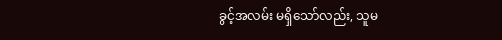ခွင့်အလမ်း မရှိသော်လည်း, သူမ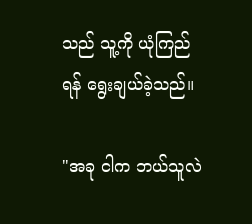သည် သူ့ကို ယုံကြည်ရန် ရွေးချယ်ခဲ့သည်။

"အခု ငါက ဘယ်သူလဲ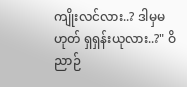ကျိုးလင်လား..? ဒါမှမဟုတ် ရှရှန်းယုလား..?" ဝိညာဉ်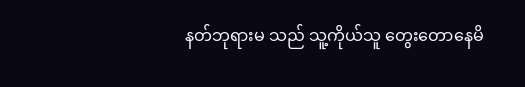နတ်ဘုရားမ သည် သူ့ကိုယ်သူ တွေးတောနေမိ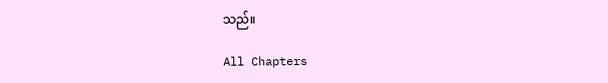သည်။

All Chapters